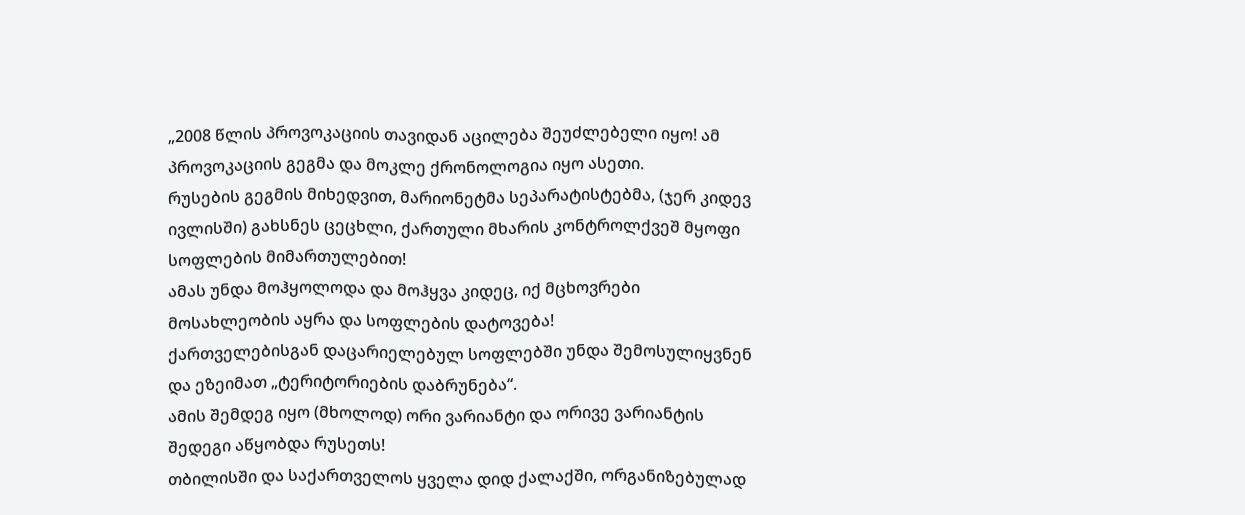„2008 წლის პროვოკაციის თავიდან აცილება შეუძლებელი იყო! ამ პროვოკაციის გეგმა და მოკლე ქრონოლოგია იყო ასეთი.
რუსების გეგმის მიხედვით, მარიონეტმა სეპარატისტებმა, (ჯერ კიდევ ივლისში) გახსნეს ცეცხლი, ქართული მხარის კონტროლქვეშ მყოფი სოფლების მიმართულებით!
ამას უნდა მოჰყოლოდა და მოჰყვა კიდეც, იქ მცხოვრები მოსახლეობის აყრა და სოფლების დატოვება!
ქართველებისგან დაცარიელებულ სოფლებში უნდა შემოსულიყვნენ და ეზეიმათ „ტერიტორიების დაბრუნება“.
ამის შემდეგ იყო (მხოლოდ) ორი ვარიანტი და ორივე ვარიანტის შედეგი აწყობდა რუსეთს!
თბილისში და საქართველოს ყველა დიდ ქალაქში, ორგანიზებულად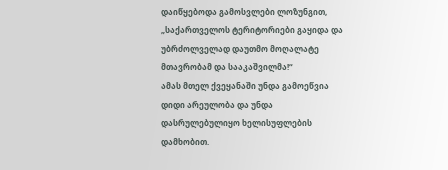დაიწყებოდა გამოსვლები ლოზუნგით, „საქართველოს ტერიტორიები გაყიდა და უბრძოლველად დაუთმო მოღალატე მთავრობამ და სააკაშვილმა!“
ამას მთელ ქვეყანაში უნდა გამოეწვია დიდი არეულობა და უნდა დასრულებულიყო ხელისუფლების დამხობით.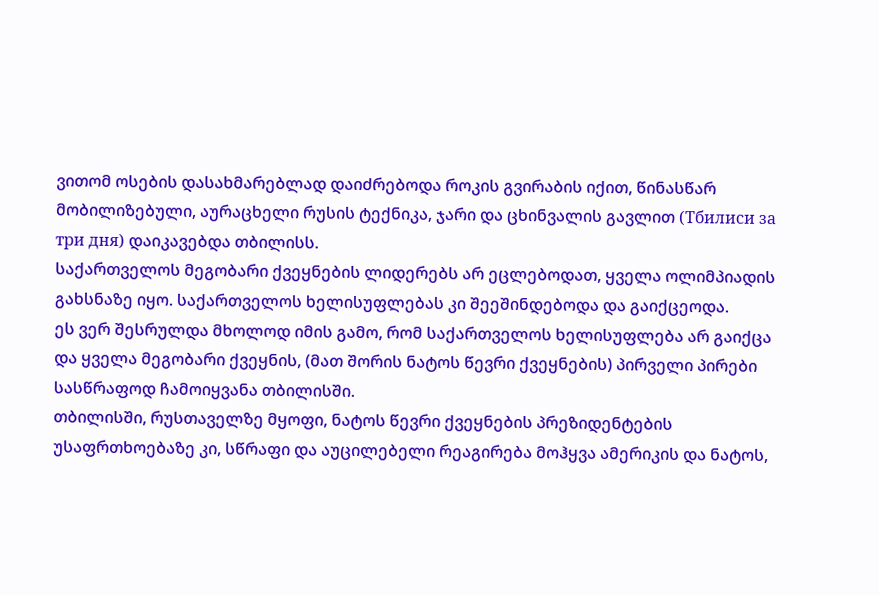ვითომ ოსების დასახმარებლად დაიძრებოდა როკის გვირაბის იქით, წინასწარ მობილიზებული, აურაცხელი რუსის ტექნიკა, ჯარი და ცხინვალის გავლით (Тбилиси за три дня) დაიკავებდა თბილისს.
საქართველოს მეგობარი ქვეყნების ლიდერებს არ ეცლებოდათ, ყველა ოლიმპიადის გახსნაზე იყო. საქართველოს ხელისუფლებას კი შეეშინდებოდა და გაიქცეოდა.
ეს ვერ შესრულდა მხოლოდ იმის გამო, რომ საქართველოს ხელისუფლება არ გაიქცა და ყველა მეგობარი ქვეყნის, (მათ შორის ნატოს წევრი ქვეყნების) პირველი პირები სასწრაფოდ ჩამოიყვანა თბილისში.
თბილისში, რუსთაველზე მყოფი, ნატოს წევრი ქვეყნების პრეზიდენტების უსაფრთხოებაზე კი, სწრაფი და აუცილებელი რეაგირება მოჰყვა ამერიკის და ნატოს,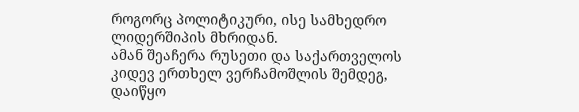როგორც პოლიტიკური, ისე სამხედრო ლიდერშიპის მხრიდან.
ამან შეაჩერა რუსეთი და საქართველოს კიდევ ერთხელ ვერჩამოშლის შემდეგ, დაიწყო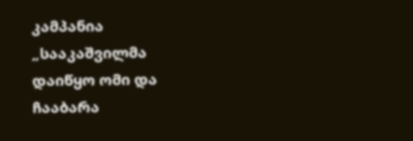კამპანია „სააკაშვილმა დაიწყო ომი და ჩააბარა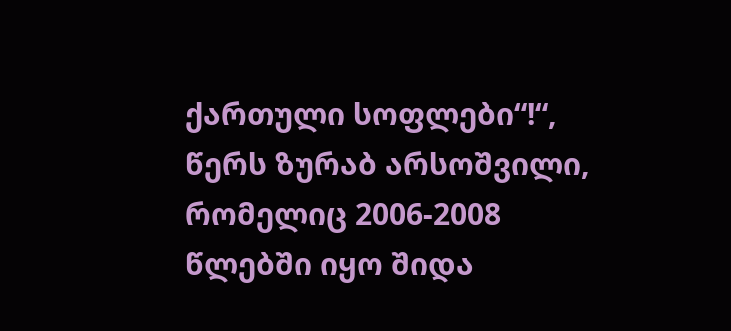ქართული სოფლები“!“, წერს ზურაბ არსოშვილი, რომელიც 2006-2008 წლებში იყო შიდა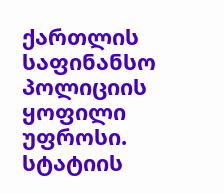ქართლის საფინანსო პოლიციის ყოფილი უფროსი.
სტატიის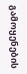გამოყენების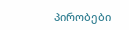პირობები